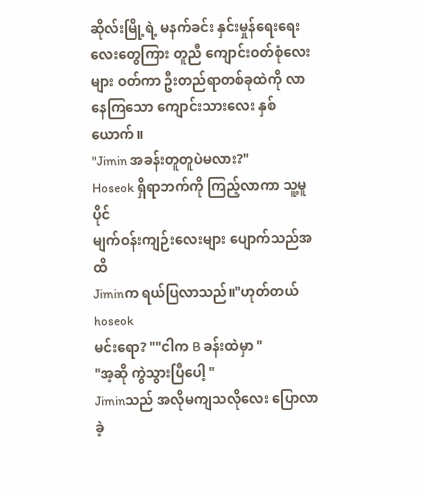ဆိုလ်းမြို့ရဲ့ မနက်ခင်း နှင်းမှုန်ရေးရေးလေးတွေကြား တူညီ ကျောင်းဝတ်စုံလေးများ ဝတ်ကာ ဦးတည်ရာတစ်ခုထဲကို လာနေကြသော ကျောင်းသားလေး နှစ်ယောက်။
"Jimin အခန်းတူတူပဲမလား?"
Hoseok ရှိရာဘက်ကို ကြည့်လာကာ သူ့မူပိုင်
မျက်ဝန်းကျဉ်းလေးများ ပျောက်သည်အထိ
Jiminက ရယ်ပြလာသည်။"ဟုတ်တယ် hoseok
မင်းရော? ""ငါက B ခန်းထဲမှာ "
"အ့ဆို ကွဲသွားပြီပေါ့ "
Jiminသည် အလိုမကျသလိုလေး ပြောလာခဲ့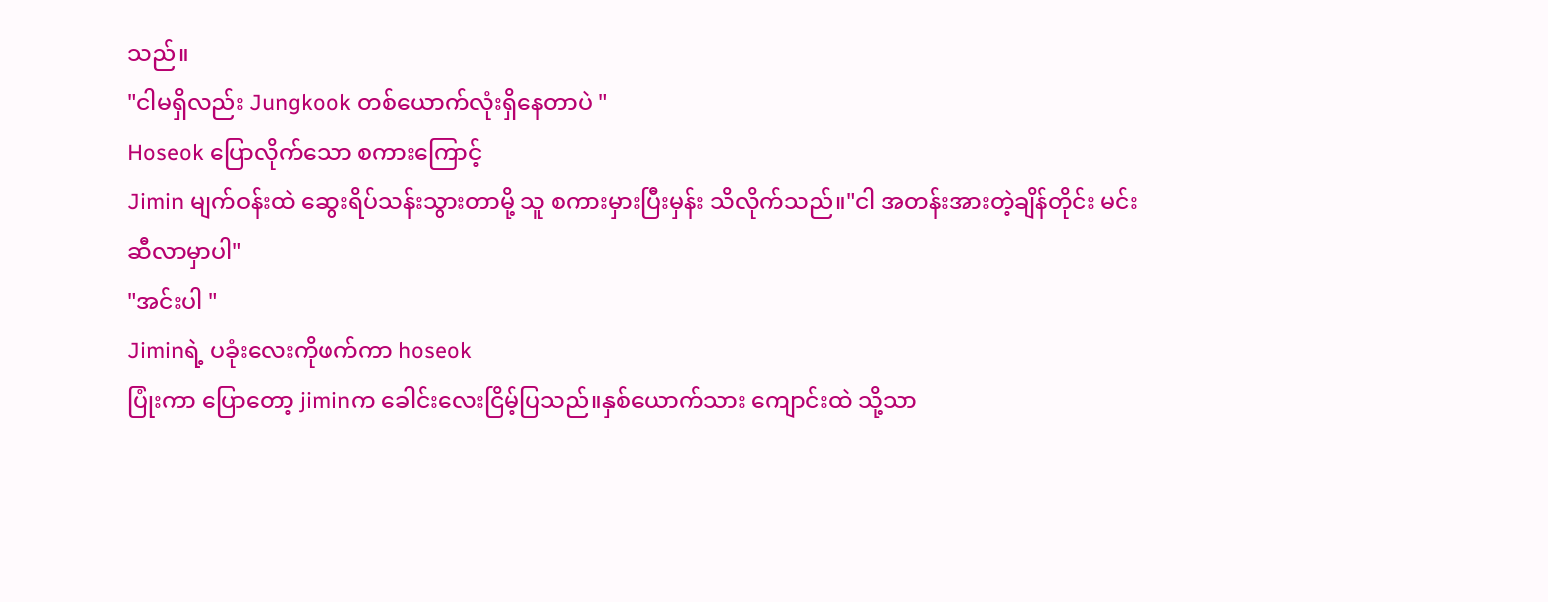သည်။
"ငါမရှိလည်း Jungkook တစ်ယောက်လုံးရှိနေတာပဲ "
Hoseok ပြောလိုက်သော စကားကြောင့်
Jimin မျက်ဝန်းထဲ ဆွေးရိပ်သန်းသွားတာမို့ သူ စကားမှားပြီးမှန်း သိလိုက်သည်။"ငါ အတန်းအားတဲ့ချိန်တိုင်း မင်းဆီလာမှာပါ"
"အင်းပါ "
Jiminရဲ့ ပခုံးလေးကိုဖက်ကာ hoseok
ပြုံးကာ ပြောတော့ jiminက ခေါင်းလေးငြိမ့်ပြသည်။နှစ်ယောက်သား ကျောင်းထဲ သို့သာ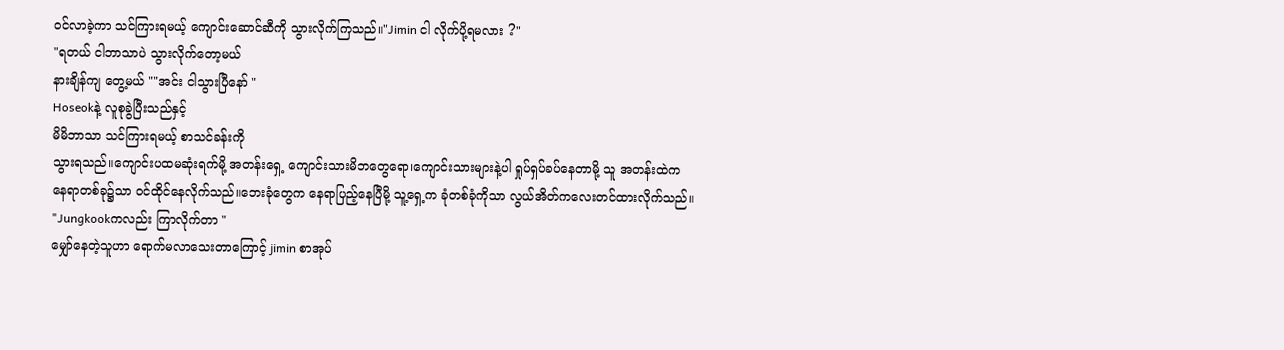ဝင်လာခဲ့ကာ သင်ကြားရမယ့် ကျောင်းဆောင်ဆီကို သွားလိုက်ကြသည်။"Jimin ငါ လိုက်ပို့ရမလား ?"
"ရတယ် ငါဘာသာပဲ သွားလိုက်တော့မယ်
နားချိန်ကျ တွေ့မယ် ""အင်း ငါသွားပြီနော် "
Hoseokနဲ့ လူစုခွဲပြီးသည်နှင့်
မိမိဘာသာ သင်ကြားရမယ့် စာသင်ခန်းကို
သွားရသည်။ကျောင်းပထမဆုံးရက်မို့ အတန်းရှေ့ ကျောင်းသားမိဘတွေရော၊ကျောင်းသားများနဲ့ပါ ရှုပ်ရှပ်ခပ်နေတာမို့ သူ အတန်းထဲက
နေရာတစ်ခု၌သာ ဝင်ထိုင်နေလိုက်သည်။ဘေးခုံတွေက နေရာပြည့်နေပြီမို့ သူ့ရှေ့က ခုံတစ်ခုံကိုသာ လွယ်အိတ်ကလေးတင်ထားလိုက်သည်။
"Jungkookကလည်း ကြာလိုက်တာ "
မျှော်နေတဲ့သူဟာ ရောက်မလာသေးတာကြောင့် jimin စာအုပ်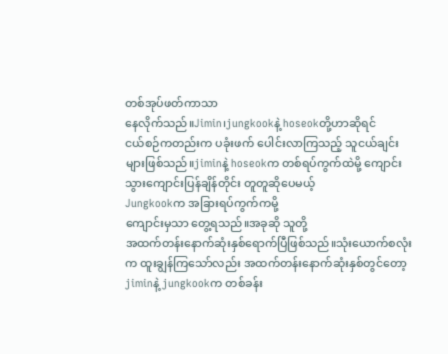တစ်အုပ်ဖတ်ကာသာ
နေလိုက်သည်။Jimin၊jungkookနဲ့ hoseokတို့ဟာဆိုရင်
ငယ်စဉ်ကတည်းက ပခုံးဖက် ပေါင်းလာကြသည့် သူငယ်ချင်းများဖြစ်သည်။jiminနဲ့ hoseokက တစ်ရပ်ကွက်ထဲမို့ ကျောင်းသွားကျောင်းပြန်ချိန်တိုင်း တူတူဆိုပေမယ့်
Jungkookက အခြားရပ်ကွက်ကမို့
ကျောင်းမှသာ တွေ့ရသည်။အခုဆို သူတို့
အထက်တန်းနောက်ဆုံးနှစ်ရောက်ပြီဖြစ်သည်။သုံးယောက်စလုံးက ထူးချွန်ကြသော်လည်း အထက်တန်းနောက်ဆုံးနှစ်တွင်တော့ jiminနဲ့ jungkookက တစ်ခန်း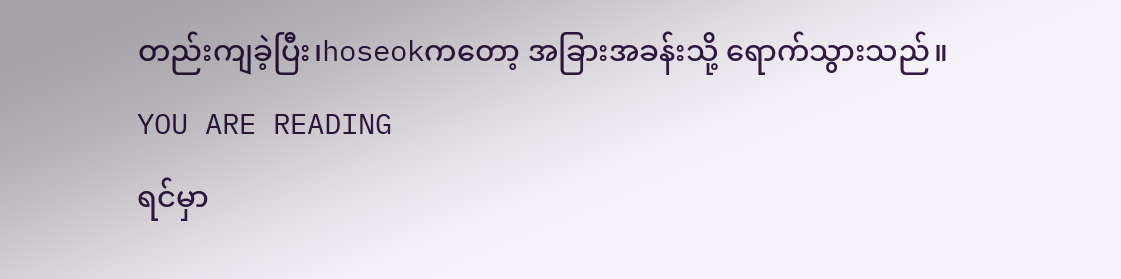တည်းကျခဲ့ပြီး၊hoseokကတော့ အခြားအခန်းသို့ ရောက်သွားသည်။
YOU ARE READING
ရင်မှာ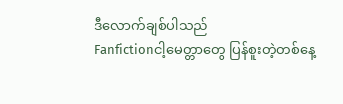ဒီလောက်ချစ်ပါသည်
Fanfictionငါ့မေတ္တာတွေ ပြန်စူးတဲ့တစ်နေ့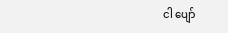ငါ ပျော်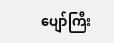ပျော်ကြီး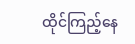ထိုင်ကြည့်နေ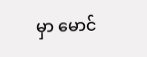မှာ မောင်